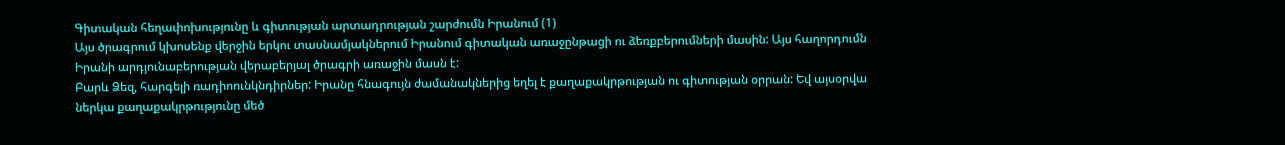Գիտական հեղափոխությունը և գիտության արտադրության շարժումն Իրանում (1)
Այս ծրագրում կխոսենք վերջին երկու տասնամյակներում Իրանում գիտական առաջընթացի ու ձեռքբերումների մասին: Այս հաղորդումն Իրանի արդյունաբերության վերաբերյալ ծրագրի առաջին մասն է:
Բարև Ձեզ, հարգելի ռադիոունկնդիրներ: Իրանը հնագույն ժամանակներից եղել է քաղաքակրթության ու գիտության օրրան: Եվ այսօրվա ներկա քաղաքակրթությունը մեծ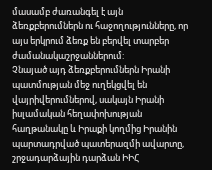մասամբ ժառանգել է այն ձեռքբերումներն ու հաջողությունները, որ այս երկրում ձեռք են բերվել տարբեր ժամանակաշրջաններում:
Չնայած այդ ձեռքբերումներն Իրանի պատմության մեջ ուղեկցվել են վայրիվերումներով, սակայն Իրանի իսլամական հեղափոխության հաղթանակը և Իրաքի կողմից Իրանին պարտադրված պատերազմի ավարտը, շրջադարձային դարձան ԻԻՀ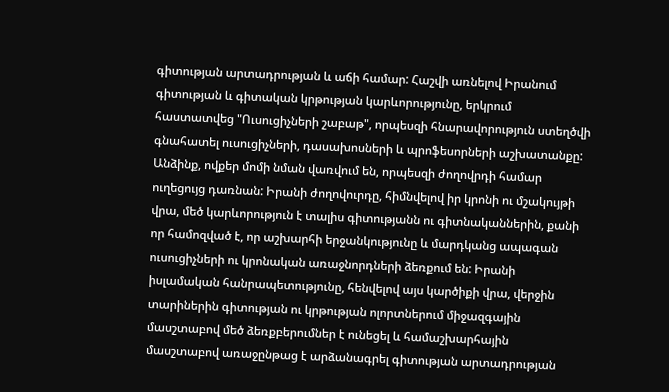գիտության արտադրության և աճի համար: Հաշվի առնելով Իրանում գիտության և գիտական կրթության կարևորությունը, երկրում հաստատվեց "Ուսուցիչների շաբաթ", որպեսզի հնարավորություն ստեղծվի գնահատել ուսուցիչների, դասախոսների և պրոֆեսորների աշխատանքը: Անձինք, ովքեր մոմի նման վառվում են, որպեսզի ժողովրդի համար ուղեցույց դառնան: Իրանի ժողովուրդը, հիմնվելով իր կրոնի ու մշակույթի վրա, մեծ կարևորություն է տալիս գիտությանն ու գիտնականներին, քանի որ համոզված է, որ աշխարհի երջանկությունը և մարդկանց ապագան ուսուցիչների ու կրոնական առաջնորդների ձեռքում են: Իրանի իսլամական հանրապետությունը, հենվելով այս կարծիքի վրա, վերջին տարիներին գիտության ու կրթության ոլորտներում միջազգային մասշտաբով մեծ ձեռքբերումներ է ունեցել և համաշխարհային մասշտաբով առաջընթաց է արձանագրել գիտության արտադրության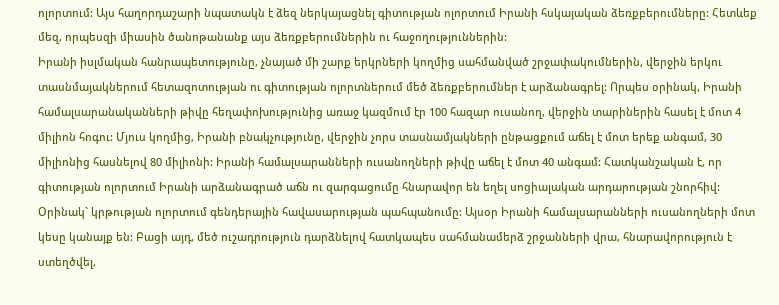ոլորտում: Այս հաղորդաշարի նպատակն է ձեզ ներկայացնել գիտության ոլորտում Իրանի հսկայական ձեռքբերումները: Հետևեք մեզ, որպեսզի միասին ծանոթանանք այս ձեռքբերումներին ու հաջողություններին:
Իրանի իսլմական հանրապետությունը, չնայած մի շարք երկրների կողմից սահմանված շրջափակումներին, վերջին երկու տասնմայակներում հետազոտության ու գիտության ոլորտներում մեծ ձեռքբերումներ է արձանագրել: Որպես օրինակ, Իրանի համալսարանականների թիվը հեղափոխությունից առաջ կազմում էր 100 հազար ուսանող, վերջին տարիներին հասել է մոտ 4 միլիոն հոգու: Մյուս կողմից, Իրանի բնակչությունը, վերջին չորս տասնամյակների ընթացքում աճել է մոտ երեք անգամ, 30 միլիոնից հասնելով 80 միլիոնի: Իրանի համալսարանների ուսանողների թիվը աճել է մոտ 40 անգամ: Հատկանշական է, որ գիտության ոլորտում Իրանի արձանագրած աճն ու զարգացումը հնարավոր են եղել սոցիալական արդարության շնորհիվ: Օրինակ` կրթության ոլորտում գենդերային հավասարության պահպանումը: Այսօր Իրանի համալսարանների ուսանողների մոտ կեսը կանայք են: Բացի այդ, մեծ ուշադրություն դարձնելով հատկապես սահմանամերձ շրջանների վրա, հնարավորություն է ստեղծվել,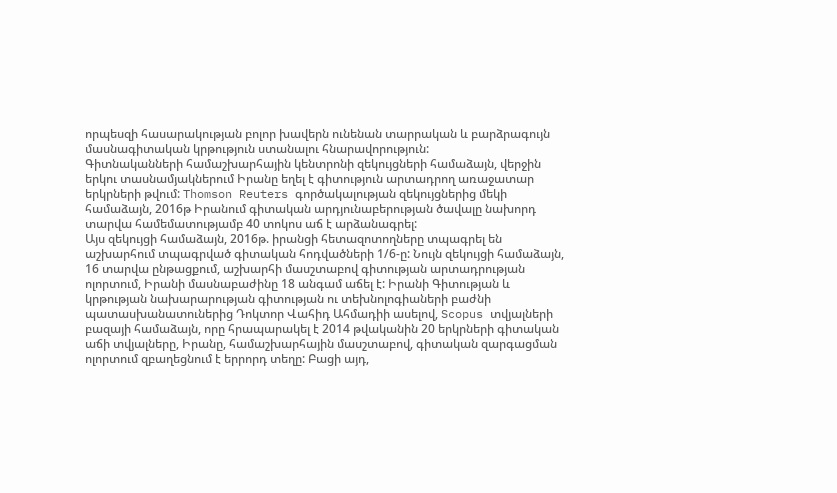որպեսզի հասարակության բոլոր խավերն ունենան տարրական և բարձրագույն մասնագիտական կրթություն ստանալու հնարավորություն:
Գիտնականների համաշխարհային կենտրոնի զեկույցների համաձայն, վերջին երկու տասնամյակներում Իրանը եղել է գիտություն արտադրող առաջատար երկրների թվում: Thomson Reuters գործակալության զեկույցներից մեկի համաձայն, 2016թ Իրանում գիտական արդյունաբերության ծավալը նախորդ տարվա համեմատությամբ 40 տոկոս աճ է արձանագրել:
Այս զեկույցի համաձայն, 2016թ. իրանցի հետազոտողները տպագրել են աշխարհում տպագրված գիտական հոդվածների 1/6-ը: Նույն զեկույցի համաձայն, 16 տարվա ընթացքում, աշխարհի մասշտաբով գիտության արտադրության ոլորտում, Իրանի մասնաբաժինը 18 անգամ աճել է: Իրանի Գիտության և կրթության նախարարության գիտության ու տեխնոլոգիաների բաժնի պատասխանատուներից Դոկտոր Վահիդ Ահմադիի ասելով, Scopus տվյալների բազայի համաձայն, որը հրապարակել է 2014 թվականին 20 երկրների գիտական աճի տվյալները, Իրանը, համաշխարհային մասշտաբով, գիտական զարգացման ոլորտում զբաղեցնում է երրորդ տեղը: Բացի այդ,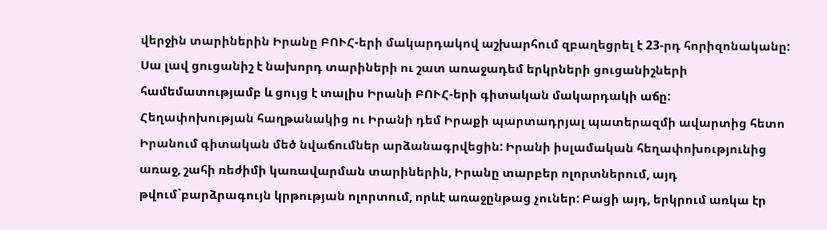վերջին տարիներին Իրանը ԲՈՒՀ-երի մակարդակով աշխարհում զբաղեցրել է 23-րդ հորիզոնականը: Սա լավ ցուցանիշ է նախորդ տարիների ու շատ առաջադեմ երկրների ցուցանիշների համեմատությամբ և ցույց է տալիս Իրանի ԲՈՒՀ-երի գիտական մակարդակի աճը:
Հեղափոխության հաղթանակից ու Իրանի դեմ Իրաքի պարտադրյալ պատերազմի ավարտից հետո Իրանում գիտական մեծ նվաճումներ արձանագրվեցին: Իրանի իսլամական հեղափոխությունից առաջ, շահի ռեժիմի կառավարման տարիներին, Իրանը տարբեր ոլորտներում, այդ թվում`բարձրագույն կրթության ոլորտում, որևէ առաջընթաց չուներ: Բացի այդ, երկրում առկա էր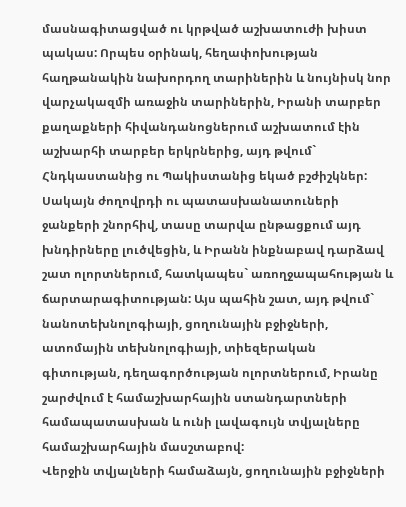մասնագիտացված ու կրթված աշխատուժի խիստ պակաս: Որպես օրինակ, հեղափոխության հաղթանակին նախորդող տարիներին և նույնիսկ նոր վարչակազմի առաջին տարիներին, Իրանի տարբեր քաղաքների հիվանդանոցներում աշխատում էին աշխարհի տարբեր երկրներից, այդ թվում` Հնդկաստանից ու Պակիստանից եկած բշժիշկներ: Սակայն ժողովրդի ու պատասխանատուների ջանքերի շնորհիվ, տասը տարվա ընթացքում այդ խնդիրները լուծվեցին, և Իրանն ինքնաբավ դարձավ շատ ոլորտներում, հատկապես` առողջապահության և ճարտարագիտության: Այս պահին շատ, այդ թվում` նանոտեխնոլոգիայի, ցողունային բջիջների, ատոմային տեխնոլոգիայի, տիեզերական գիտության, դեղագործության ոլորտներում, Իրանը շարժվում է համաշխարհային ստանդարտների համապատասխան և ունի լավագույն տվյալները համաշխարհային մասշտաբով:
Վերջին տվյալների համաձայն, ցողունային բջիջների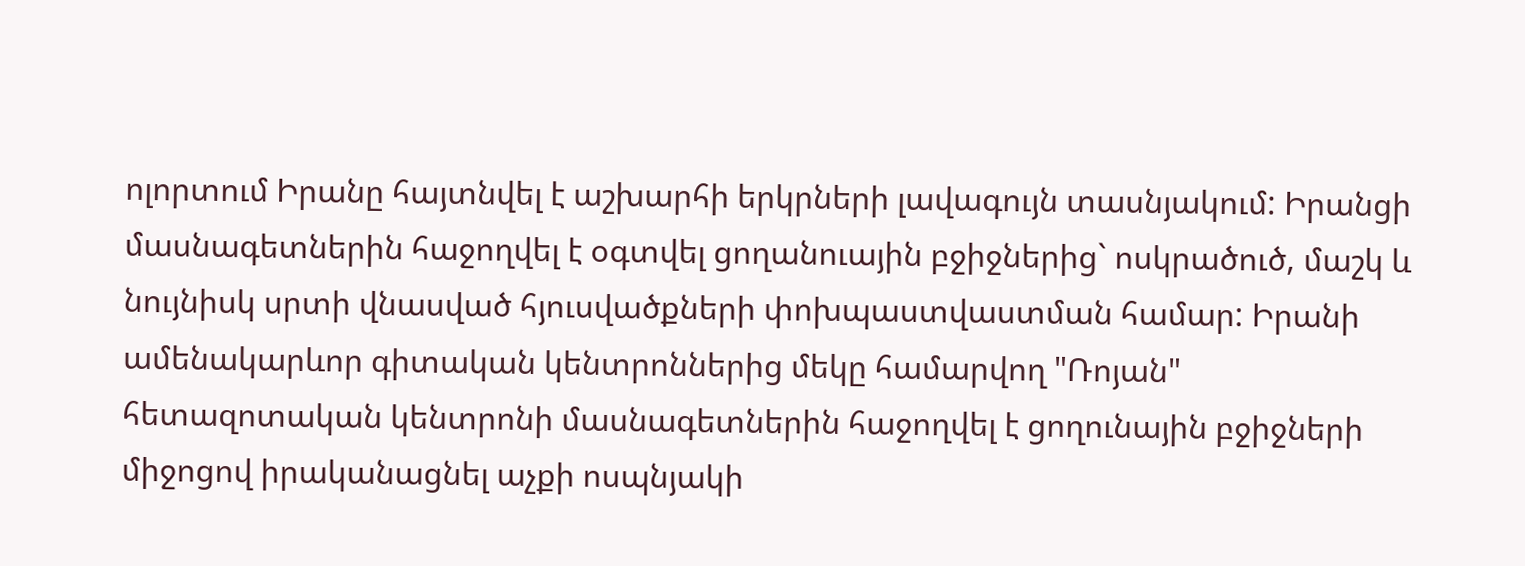ոլորտում Իրանը հայտնվել է աշխարհի երկրների լավագույն տասնյակում: Իրանցի մասնագետներին հաջողվել է օգտվել ցողանուային բջիջներից` ոսկրածուծ, մաշկ և նույնիսկ սրտի վնասված հյուսվածքների փոխպաստվաստման համար: Իրանի ամենակարևոր գիտական կենտրոններից մեկը համարվող "Ռոյան" հետազոտական կենտրոնի մասնագետներին հաջողվել է ցողունային բջիջների միջոցով իրականացնել աչքի ոսպնյակի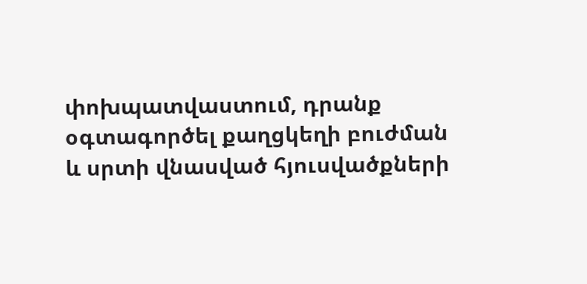փոխպատվաստում, դրանք օգտագործել քաղցկեղի բուժման և սրտի վնասված հյուսվածքների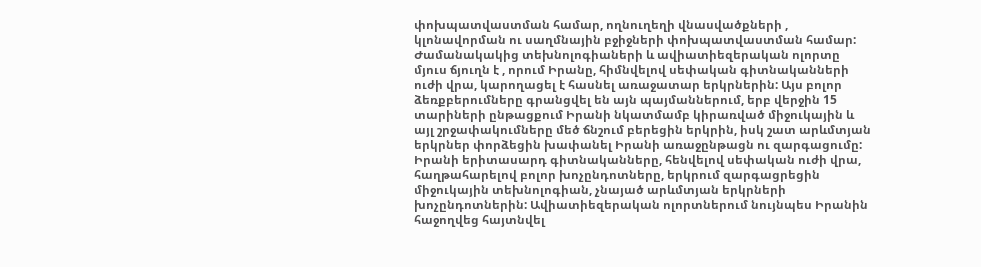փոխպատվաստման համար, ողնուղեղի վնասվածքների , կլոնավորման ու սաղմնային բջիջների փոխպատվաստման համար:
Ժամանակակից տեխնոլոգիաների և ավիատիեզերական ոլորտը մյուս ճյուղն է , որում Իրանը, հիմնվելով սեփական գիտնականների ուժի վրա, կարողացել է հասնել առաջատար երկրներին: Այս բոլոր ձեռքբերումները գրանցվել են այն պայմաններում, երբ վերջին 15 տարիների ընթացքում Իրանի նկատմամբ կիրառված միջուկային և այլ շրջափակումները մեծ ճնշում բերեցին երկրին, իսկ շատ արևմտյան երկրներ փորձեցին խափանել Իրանի առաջընթացն ու զարգացումը: Իրանի երիտասարդ գիտնականները, հենվելով սեփական ուժի վրա, հաղթահարելով բոլոր խոչընդոտները, երկրում զարգացրեցին միջուկային տեխնոլոգիան, չնայած արևմտյան երկրների խոչընդոտներին: Ավիատիեզերական ոլորտներում նույնպես Իրանին հաջողվեց հայտնվել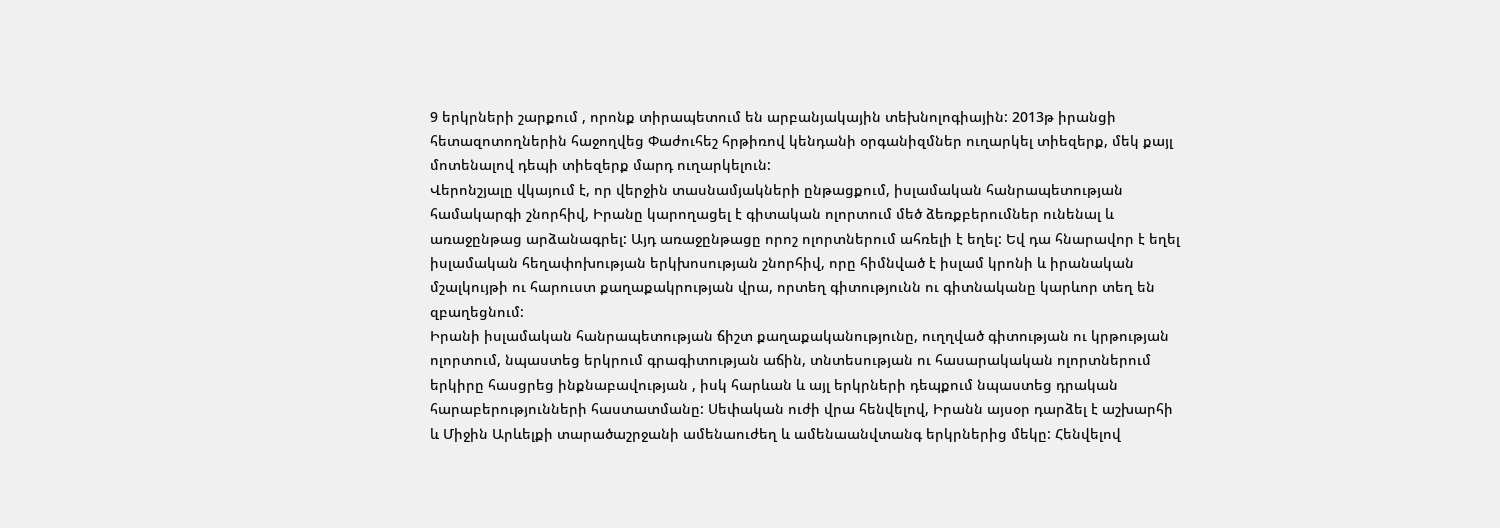9 երկրների շարքում , որոնք տիրապետում են արբանյակային տեխնոլոգիային: 2013թ իրանցի հետազոտողներին հաջողվեց Փաժուհեշ հրթիռով կենդանի օրգանիզմներ ուղարկել տիեզերք, մեկ քայլ մոտենալով դեպի տիեզերք մարդ ուղարկելուն:
Վերոնշյալը վկայում է, որ վերջին տասնամյակների ընթացքում, իսլամական հանրապետության համակարգի շնորհիվ, Իրանը կարողացել է գիտական ոլորտում մեծ ձեռքբերումներ ունենալ և առաջընթաց արձանագրել: Այդ առաջընթացը որոշ ոլորտներում ահռելի է եղել: Եվ դա հնարավոր է եղել իսլամական հեղափոխության երկխոսության շնորհիվ, որը հիմնված է իսլամ կրոնի և իրանական մշալկույթի ու հարուստ քաղաքակրության վրա, որտեղ գիտությունն ու գիտնականը կարևոր տեղ են զբաղեցնում:
Իրանի իսլամական հանրապետության ճիշտ քաղաքականությունը, ուղղված գիտության ու կրթության ոլորտում, նպաստեց երկրում գրագիտության աճին, տնտեսության ու հասարակական ոլորտներում երկիրը հասցրեց ինքնաբավության , իսկ հարևան և այլ երկրների դեպքում նպաստեց դրական հարաբերությունների հաստատմանը: Սեփական ուժի վրա հենվելով, Իրանն այսօր դարձել է աշխարհի և Միջին Արևելքի տարածաշրջանի ամենաուժեղ և ամենաանվտանգ երկրներից մեկը: Հենվելով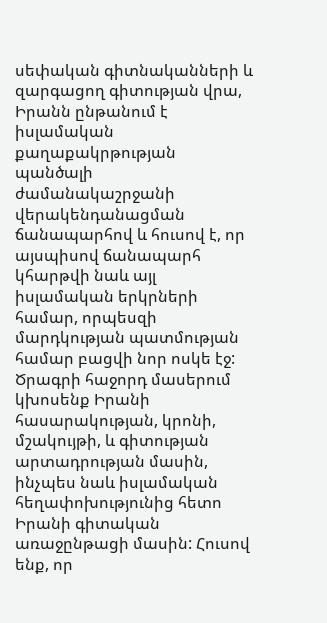սեփական գիտնականների և զարգացող գիտության վրա, Իրանն ընթանում է իսլամական քաղաքակրթության պանծալի ժամանակաշրջանի վերակենդանացման ճանապարհով և հուսով է, որ այսպիսով ճանապարհ կհարթվի նաև այլ իսլամական երկրների համար, որպեսզի մարդկության պատմության համար բացվի նոր ոսկե էջ:
Ծրագրի հաջորդ մասերում կխոսենք Իրանի հասարակության, կրոնի, մշակույթի, և գիտության արտադրության մասին, ինչպես նաև իսլամական հեղափոխությունից հետո Իրանի գիտական առաջընթացի մասին: Հուսով ենք, որ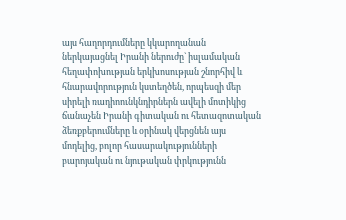այս հաղորդումները կկարողանան ներկայացնել Իրանի ներուժը` իսլամական հեղափոխության երկխոսության շնորհիվ և հնարավորություն կստեղծեն, որպեսզի մեր սիրելի ռադիոունկնդիրներն ավելի մոտիկից ճանաչեն Իրանի գիտական ու հետազոտական ձեռքբերումները և օրինակ վերցնեն այս մոդելից, բոլոր հասարակությունների բարոյական ու նյութական փրկությունն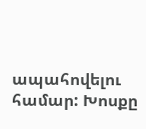ապահովելու համար: Խոսքը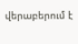վերաբերում է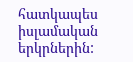հատկապես իսլամական երկրներին: